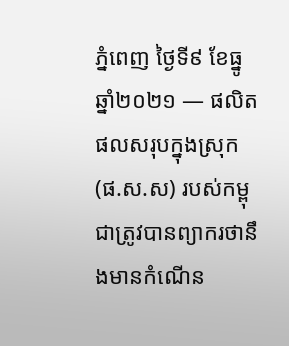ភ្នំពេញ ថ្ងៃទី៩ ខែធ្នូ ឆ្នាំ២០២១ — ផលិតផលសរុបក្នុងស្រុក (ផ.ស.ស) របស់កម្ពុជាត្រូវបានព្យាករថានឹងមានកំណើន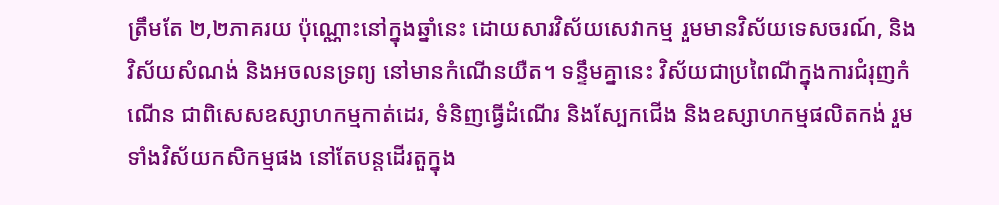ត្រឹមតែ ២,២ភាគរយ ប៉ុណ្ណោះនៅក្នុងឆ្នាំនេះ ដោយសារវិស័យសេវាកម្ម រួមមានវិស័យទេសចរណ៍, និងវិស័យសំណង់ និងអចលនទ្រព្យ នៅមានកំណើនយឺត។ ទន្ទឹមគ្នានេះ វិស័យជាប្រពៃណីក្នុងការជំរុញកំណើន ជាពិសេសឧស្សាហកម្មកាត់ដេរ, ទំនិញធ្វើដំណើរ និងស្បែកជើង និងឧស្សាហកម្មផលិតកង់ រួមទាំងវិស័យកសិកម្មផង នៅតែបន្តដើរតួក្នុង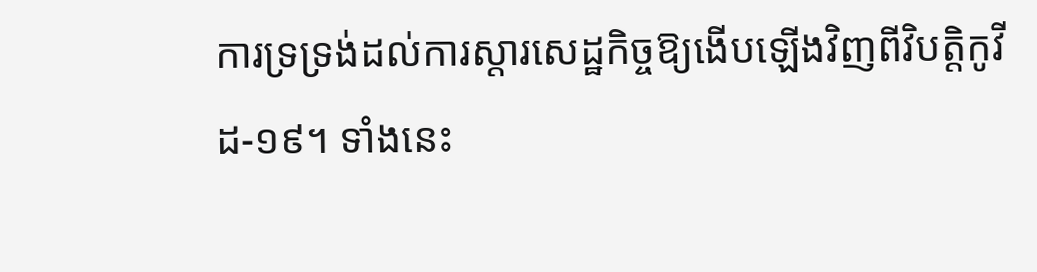ការទ្រទ្រង់ដល់ការស្តារសេដ្ឋកិច្ចឱ្យងើបឡើងវិញពីវិបត្តិកូវីដ-១៩។ ទាំងនេះ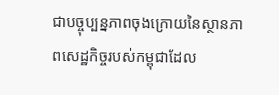ជាបច្ចុប្បន្នភាពចុងក្រោយនៃស្ថានភាពសេដ្ឋកិច្ចរបស់កម្ពុជាដែល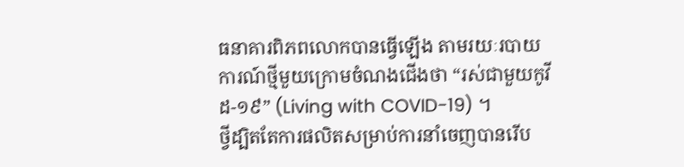ធនាគារពិភពលោកបានធ្វើឡើង តាមរយៈរបាយការណ៍ថ្មីមួយក្រោមចំណងជើងថា “រស់ជាមួយកូវីដ-១៩” (Living with COVID-19) ។
ថ្វីដ្បិតតែការផលិតសម្រាប់ការនាំចេញបានរើប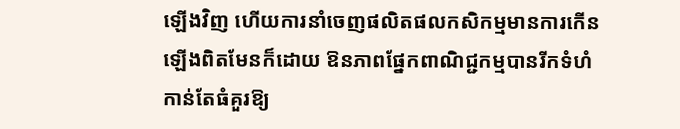ឡើងវិញ ហើយការនាំចេញផលិតផលកសិកម្មមានការកើនឡើងពិតមែនក៏ដោយ ឱនភាពផ្នែកពាណិជ្ជកម្មបានរីកទំហំកាន់តែធំគួរឱ្យ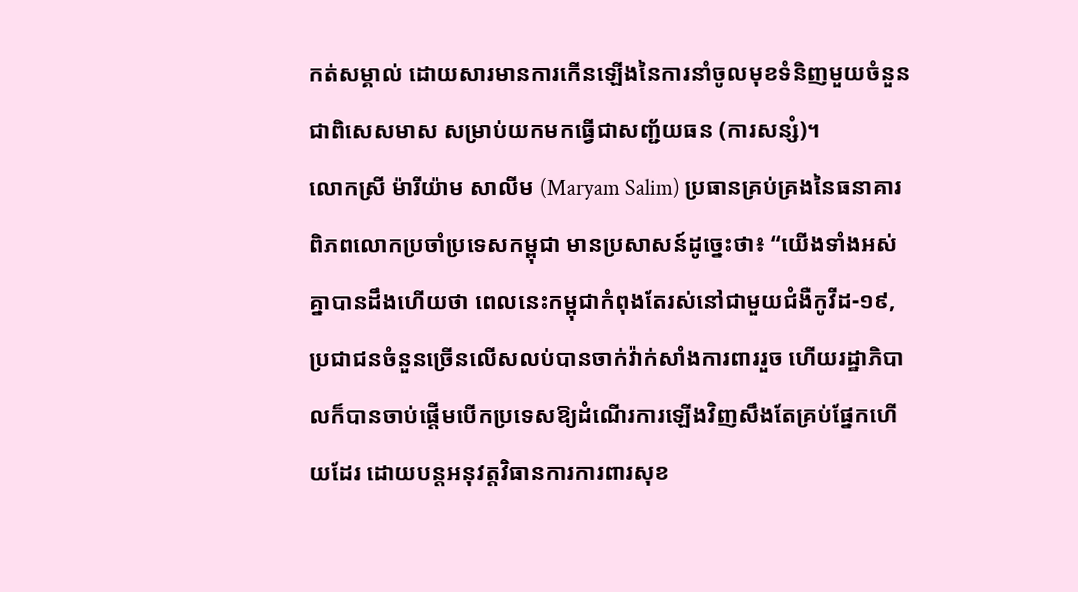កត់សម្គាល់ ដោយសារមានការកើនឡើងនៃការនាំចូលមុខទំនិញមួយចំនួន ជាពិសេសមាស សម្រាប់យកមកធ្វើជាសញ្ជ័យធន (ការសន្សំ)។
លោកស្រី ម៉ារីយ៉ាម សាលីម (Maryam Salim) ប្រធានគ្រប់គ្រងនៃធនាគារពិភពលោកប្រចាំប្រទេសកម្ពុជា មានប្រសាសន៍ដូច្នេះថា៖ “យើងទាំងអស់គ្នាបានដឹងហើយថា ពេលនេះកម្ពុជាកំពុងតែរស់នៅជាមួយជំងឺកូវីដ-១៩, ប្រជាជនចំនួនច្រើនលើសលប់បានចាក់វ៉ាក់សាំងការពាររួច ហើយរដ្ឋាភិបាលក៏បានចាប់ផ្តើមបើកប្រទេសឱ្យដំណើរការឡើងវិញសឹងតែគ្រប់ផ្នែកហើយដែរ ដោយបន្តអនុវត្តវិធានការការពារសុខ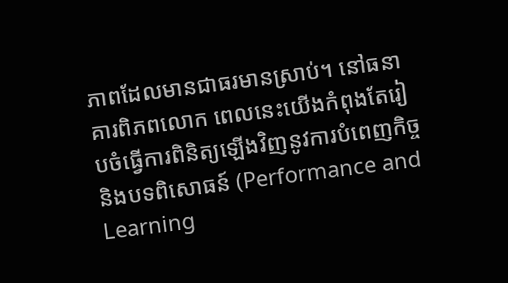ភាពដែលមានជាធរមានស្រាប់។ នៅធនាគារពិភពលោក ពេលនេះយើងកំពុងតែរៀបចំធ្វើការពិនិត្យឡើងវិញនូវការបំពេញកិច្ច និងបទពិសោធន៍ (Performance and Learning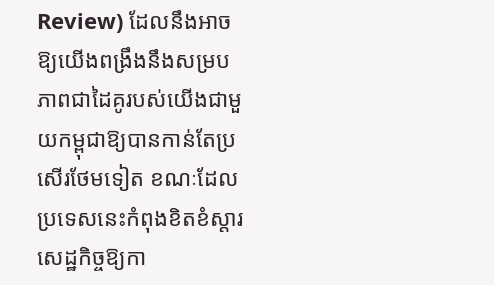Review) ដែលនឹងអាចឱ្យយើងពង្រឹងនឹងសម្របភាពជាដៃគូរបស់យើងជាមួយកម្ពុជាឱ្យបានកាន់តែប្រសើរថែមទៀត ខណៈដែលប្រទេសនេះកំពុងខិតខំស្តារសេដ្ឋកិច្ចឱ្យកា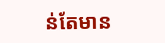ន់តែមាន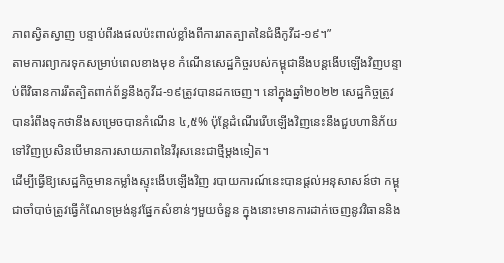ភាពស្វិតស្វាញ បន្ទាប់ពីរងផលប៉ះពាល់ខ្លាំងពីការរាតត្បាតនៃជំងឺកូវីដ-១៩។”
តាមការព្យាករទុកសម្រាប់ពេលខាងមុខ កំណើនសេដ្ឋកិច្ចរបស់កម្ពុជានឹងបន្តងើបឡើងវិញបន្ទាប់ពីវិធានការរឹតត្បិតពាក់ព័ន្ធនឹងកូវីដ-១៩ត្រូវបានដកចេញ។ នៅក្នុងឆ្នាំ២០២២ សេដ្ឋកិច្ចត្រូវបានរំពឹងទុកថានឹងសម្រេចបានកំណើន ៤,៥% ប៉ុន្តែដំណើររើបឡើងវិញនេះនឹងជួបហានិភ័យទៅវិញប្រសិនបើមានការសាយភាពនៃវីរុសនេះជាថ្មីម្តងទៀត។
ដើម្បីធ្វើឱ្យសេដ្ឋកិច្ចមានកម្លាំងស្ទុះងើបឡើងវិញ របាយការណ៍នេះបានផ្តល់អនុសាសន៍ថា កម្ពុជាចាំបាច់ត្រូវធ្វើកំណែទម្រង់នូវផ្នែកសំខាន់ៗមួយចំនួន ក្នុងនោះមានការដាក់ចេញនូវវិធាននិង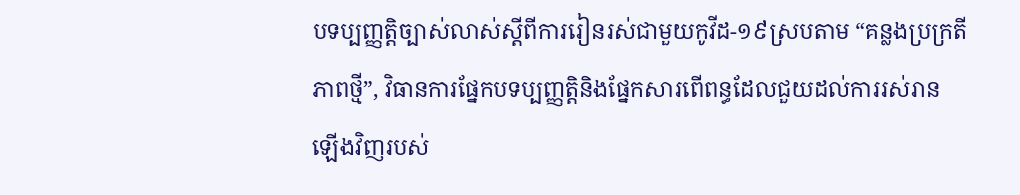បទប្បញ្ញត្តិច្បាស់លាស់ស្តីពីការរៀនរស់ជាមួយកូវីដ-១៩ស្របតាម “គន្លងប្រក្រតីភាពថ្មី”, វិធានការផ្នែកបទប្បញ្ញត្តិនិងផ្នែកសារពើពន្ធដែលជួយដល់ការរស់រានឡើងវិញរបស់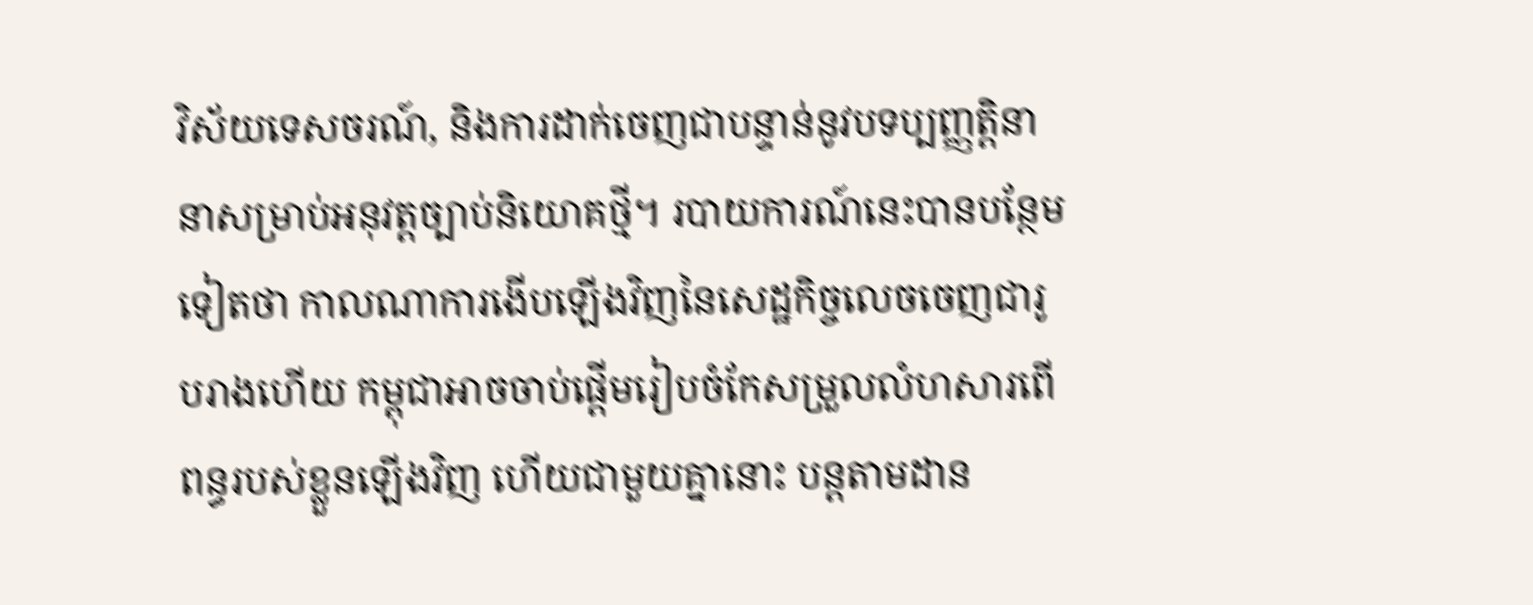វិស័យទេសចរណ៍, និងការដាក់ចេញជាបន្ទាន់នូវបទប្បញ្ញត្តិនានាសម្រាប់អនុវត្តច្បាប់និយោគថ្មី។ របាយការណ៍នេះបានបន្ថែមទៀតថា កាលណាការងើបឡើងវិញនៃសេដ្ឋកិច្ចលេចចេញជារូបរាងហើយ កម្ពុជាអាចចាប់ផ្តើមរៀបចំកែសម្រួលលំហសារពើពន្ធរបស់ខ្លួនឡើងវិញ ហើយជាមួយគ្នានោះ បន្តតាមដាន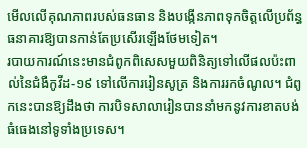មើលលើគុណភាពរបស់ធនធាន និងបង្កើនភាពទុកចិត្តលើប្រព័ន្ធធនាគារឱ្យបានកាន់តែប្រសើរឡើងថែមទៀត។
របាយការណ៍នេះមានជំពូកពិសេសមួយពិនិត្យទៅលើផលប៉ះពាល់នៃជំងឺកូវីដ-១៩ ទៅលើការរៀនសូត្រ និងការរកចំណូល។ ជំពូកនេះបានឱ្យដឹងថា ការបិទសាលារៀនបាននាំមកនូវការខាតបង់ធំធេងនៅទូទាំងប្រទេស។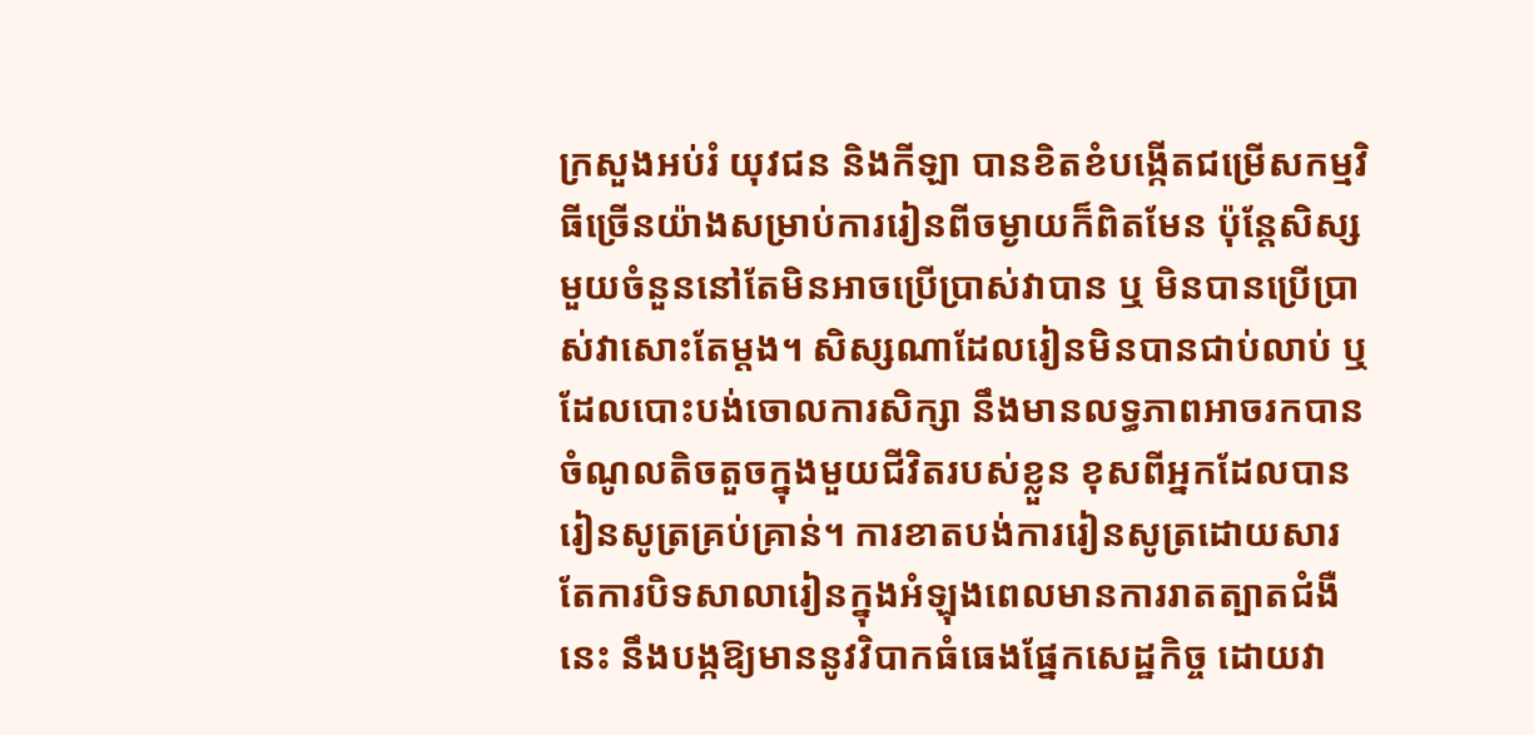ក្រសួងអប់រំ យុវជន និងកីឡា បានខិតខំបង្កើតជម្រើសកម្មវិធីច្រើនយ៉ាងសម្រាប់ការរៀនពីចម្ងាយក៏ពិតមែន ប៉ុន្តែសិស្សមួយចំនួននៅតែមិនអាចប្រើប្រាស់វាបាន ឬ មិនបានប្រើប្រាស់វាសោះតែម្តង។ សិស្សណាដែលរៀនមិនបានជាប់លាប់ ឬដែលបោះបង់ចោលការសិក្សា នឹងមានលទ្ធភាពអាចរកបានចំណូលតិចតួចក្នុងមួយជីវិតរបស់ខ្លួន ខុសពីអ្នកដែលបានរៀនសូត្រគ្រប់គ្រាន់។ ការខាតបង់ការរៀនសូត្រដោយសារតែការបិទសាលារៀនក្នុងអំឡុងពេលមានការរាតត្បាតជំងឺនេះ នឹងបង្កឱ្យមាននូវវិបាកធំធេងផ្នែកសេដ្ឋកិច្ច ដោយវា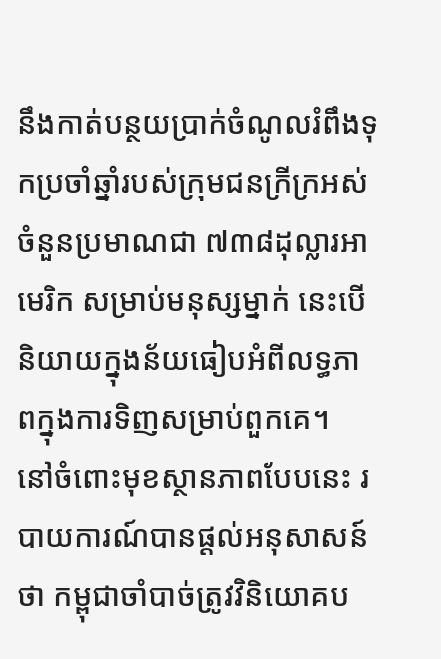នឹងកាត់បន្ថយប្រាក់ចំណូលរំពឹងទុកប្រចាំឆ្នាំរបស់ក្រុមជនក្រីក្រអស់ចំនួនប្រមាណជា ៧៣៨ដុល្លារអាមេរិក សម្រាប់មនុស្សម្នាក់ នេះបើនិយាយក្នុងន័យធៀបអំពីលទ្ធភាពក្នុងការទិញសម្រាប់ពួកគេ។
នៅចំពោះមុខស្ថានភាពបែបនេះ របាយការណ៍បានផ្តល់អនុសាសន៍ថា កម្ពុជាចាំបាច់ត្រូវវិនិយោគប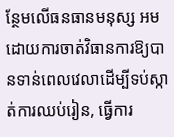ន្ថែមលើធនធានមនុស្ស អមដោយការចាត់វិធានការឱ្យបានទាន់ពេលវេលាដើម្បីទប់ស្កាត់ការឈប់រៀន, ធ្វើការ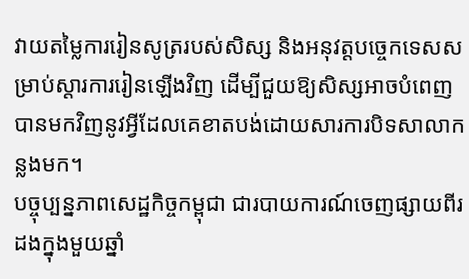វាយតម្លៃការរៀនសូត្ររបស់សិស្ស និងអនុវត្តបច្ចេកទេសសម្រាប់ស្តារការរៀនឡើងវិញ ដើម្បីជួយឱ្យសិស្សអាចបំពេញបានមកវិញនូវអ្វីដែលគេខាតបង់ដោយសារការបិទសាលាកន្លងមក។
បច្ចុប្បន្នភាពសេដ្ឋកិច្ចកម្ពុជា ជារបាយការណ៍ចេញផ្សាយពីរដងក្នុងមួយឆ្នាំ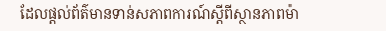ដែលផ្តល់ព័ត៌មានទាន់សភាពការណ៍ស្តីពីស្ថានភាពម៉ា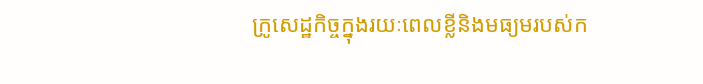ក្រូសេដ្ឋកិច្ចក្នុងរយៈពេលខ្លីនិងមធ្យមរបស់ក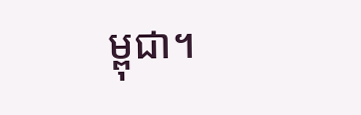ម្ពុជា។